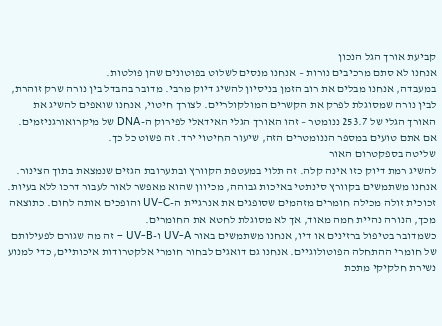קביעת אורך הגל הנכון
אנחנו לא סתם מרכיבים נורות – אנחנו מנסים לשלוט בפוטונים שהן פולטות.
במעבדה, אנחנו מבלים את רוב הזמן בניסיון להשיג דיוק מרבי. מדובר בהבדל בין נורה שרק זוהרת, לבין נורה שמסוגלת לפרק את הקשרים המולקולריים. לצורך חיטוי, אנחנו שואפים להשיג את האורך הגלי של 253.7 ננומטר – זהו האורך הגלי האידאלי לפירוק ה-DNA של מיקרואורגניזמים.
אם אתם טועים במספר הננומטרים הזה, שיעור החיטוי ירד. זה פשוט כל כך.
שליטה בספקטרום האור
להשיג רמת דיוק כזו אינה קלה. זה תלוי במעטפת הקוורץ ובתערובת הגזים שנמצאת בתוך הצינור.
אנחנו משתמשים בקוורץ סינתטי באיכות גבוהה, מכיוון שהוא מאפשר לאור לעבור דרכו ללא בעיות. זכוכית זולה מכילה חומרים מזהמים שסופגים את אנרגיית ה-UV-C והופכים אותה לחום. כתוצאה מכך, הנורה נהיית חמה מאוד, אך לא מסוגלת לחטא את החומרים.
כשמדובר בטיפול ברזינים או דיו, אנחנו משתמשים באור UV-A ו-UV-B – זה מה שגורם לפעילותם של חומרי ההתחלה הפוטולוגיים. אנחנו גם דואגים לבחור חומרי אלקטרודות איכותיים, כדי למנוע נשירת חלקיקי מתכת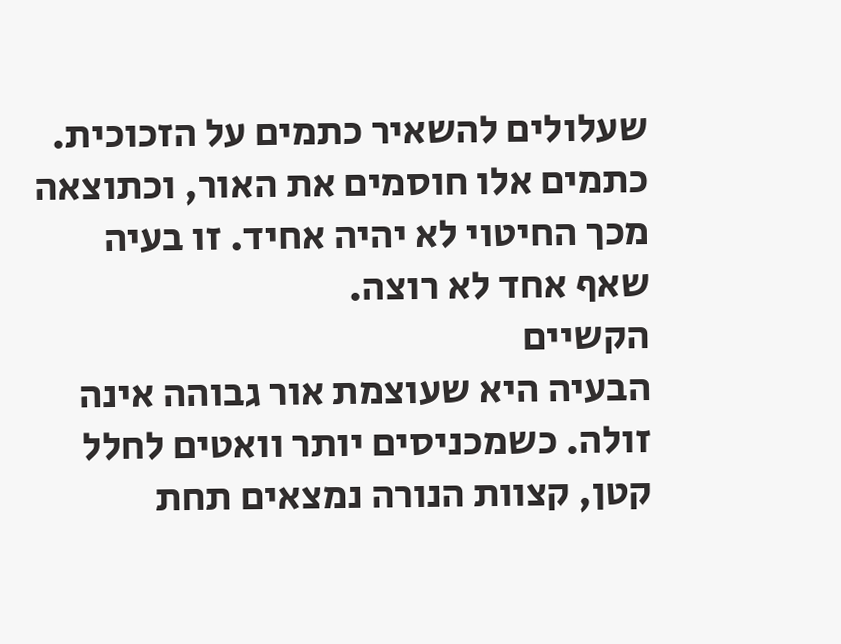שעלולים להשאיר כתמים על הזכוכית. כתמים אלו חוסמים את האור, וכתוצאה מכך החיטוי לא יהיה אחיד. זו בעיה שאף אחד לא רוצה.
הקשיים
הבעיה היא שעוצמת אור גבוהה אינה זולה. כשמכניסים יותר וואטים לחלל קטן, קצוות הנורה נמצאים תחת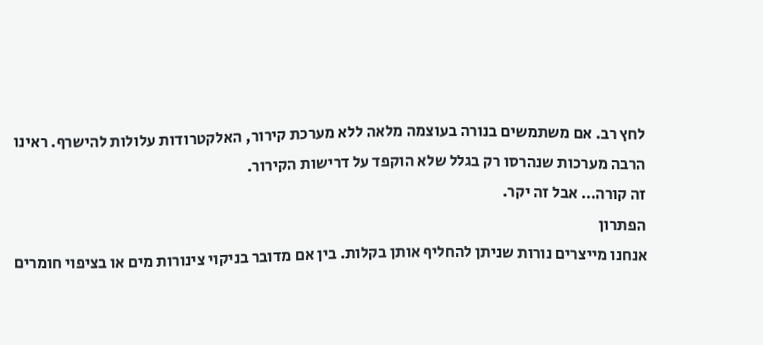לחץ רב. אם משתמשים בנורה בעוצמה מלאה ללא מערכת קירור, האלקטרודות עלולות להישרף. ראינו הרבה מערכות שנהרסו רק בגלל שלא הוקפד על דרישות הקירור.
זה קורה… אבל זה יקר.
הפתרון
אנחנו מייצרים נורות שניתן להחליף אותן בקלות. בין אם מדובר בניקוי צינורות מים או בציפוי חומרים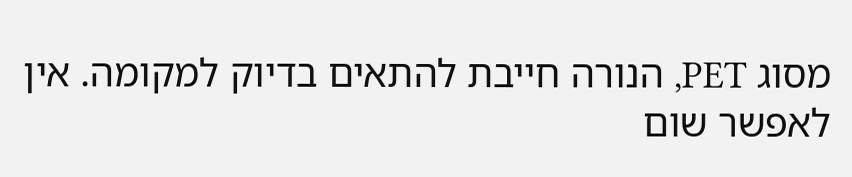מסוג PET, הנורה חייבת להתאים בדיוק למקומה. אין לאפשר שום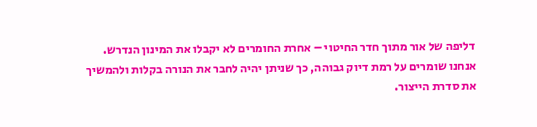דליפה של אור מתוך חדר החיטוי – אחרת החומרים לא יקבלו את המינון הנדרש.
אנחנו שומרים על רמת דיוק גבוהה, כך שניתן יהיה לחבר את הנורה בקלות ולהמשיך את סדרת הייצור.